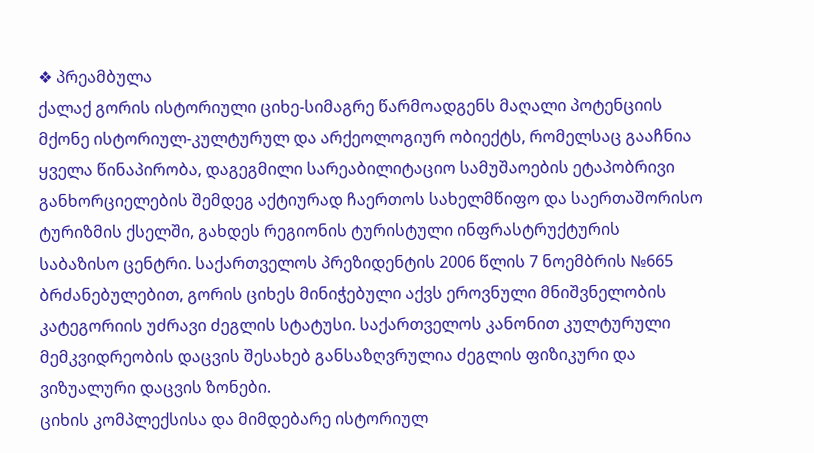❖ პრეამბულა
ქალაქ გორის ისტორიული ციხე-სიმაგრე წარმოადგენს მაღალი პოტენციის
მქონე ისტორიულ-კულტურულ და არქეოლოგიურ ობიექტს, რომელსაც გააჩნია
ყველა წინაპირობა, დაგეგმილი სარეაბილიტაციო სამუშაოების ეტაპობრივი
განხორციელების შემდეგ აქტიურად ჩაერთოს სახელმწიფო და საერთაშორისო
ტურიზმის ქსელში, გახდეს რეგიონის ტურისტული ინფრასტრუქტურის
საბაზისო ცენტრი. საქართველოს პრეზიდენტის 2006 წლის 7 ნოემბრის №665
ბრძანებულებით, გორის ციხეს მინიჭებული აქვს ეროვნული მნიშვნელობის
კატეგორიის უძრავი ძეგლის სტატუსი. საქართველოს კანონით კულტურული
მემკვიდრეობის დაცვის შესახებ განსაზღვრულია ძეგლის ფიზიკური და
ვიზუალური დაცვის ზონები.
ციხის კომპლექსისა და მიმდებარე ისტორიულ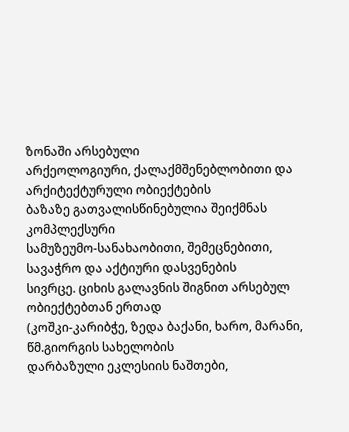ზონაში არსებული
არქეოლოგიური, ქალაქმშენებლობითი და არქიტექტურული ობიექტების
ბაზაზე გათვალისწინებულია შეიქმნას კომპლექსური
სამუზეუმო-სანახაობითი, შემეცნებითი, სავაჭრო და აქტიური დასვენების
სივრცე. ციხის გალავნის შიგნით არსებულ ობიექტებთან ერთად
(კოშკი-კარიბჭე, ზედა ბაქანი, ხარო, მარანი, წმ.გიორგის სახელობის
დარბაზული ეკლესიის ნაშთები,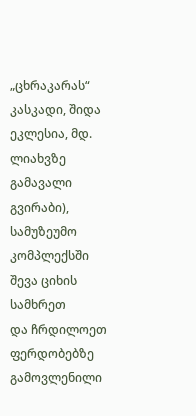„ცხრაკარას“ კასკადი, შიდა ეკლესია, მდ.
ლიახვზე გამავალი გვირაბი), სამუზეუმო კომპლექსში შევა ციხის სამხრეთ
და ჩრდილოეთ ფერდობებზე გამოვლენილი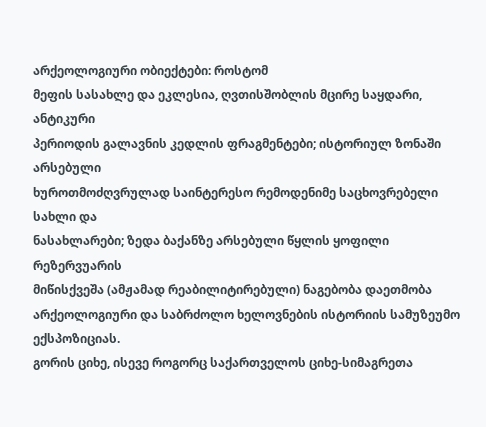არქეოლოგიური ობიექტები: როსტომ
მეფის სასახლე და ეკლესია, ღვთისშობლის მცირე საყდარი, ანტიკური
პერიოდის გალავნის კედლის ფრაგმენტები; ისტორიულ ზონაში არსებული
ხუროთმოძღვრულად საინტერესო რემოდენიმე საცხოვრებელი სახლი და
ნასახლარები; ზედა ბაქანზე არსებული წყლის ყოფილი რეზერვუარის
მიწისქვეშა (ამჟამად რეაბილიტირებული) ნაგებობა დაეთმობა
არქეოლოგიური და საბრძოლო ხელოვნების ისტორიის სამუზეუმო
ექსპოზიციას.
გორის ციხე, ისევე როგორც საქართველოს ციხე-სიმაგრეთა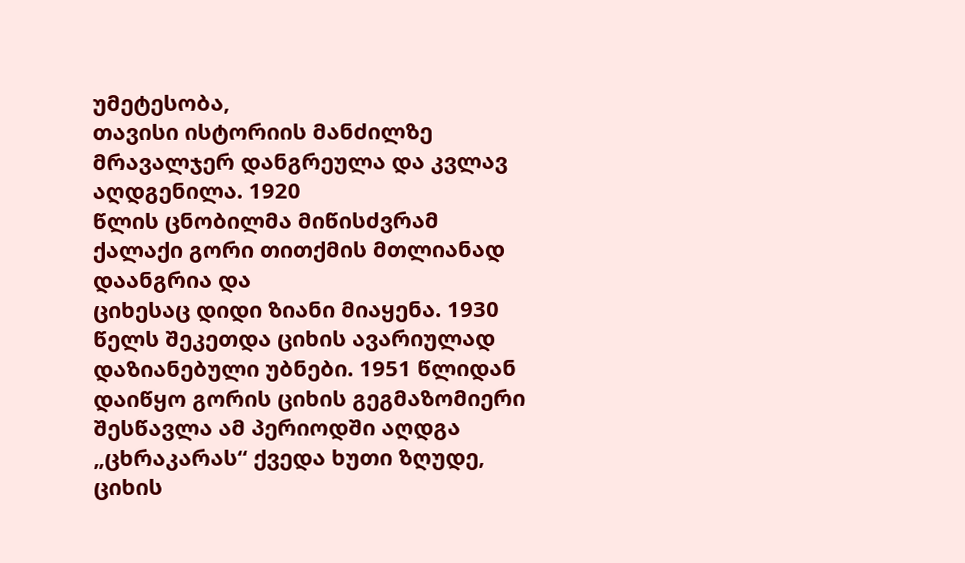უმეტესობა,
თავისი ისტორიის მანძილზე მრავალჯერ დანგრეულა და კვლავ აღდგენილა. 1920
წლის ცნობილმა მიწისძვრამ ქალაქი გორი თითქმის მთლიანად დაანგრია და
ციხესაც დიდი ზიანი მიაყენა. 1930 წელს შეკეთდა ციხის ავარიულად
დაზიანებული უბნები. 1951 წლიდან დაიწყო გორის ციხის გეგმაზომიერი
შესწავლა ამ პერიოდში აღდგა „ცხრაკარას“ ქვედა ხუთი ზღუდე, ციხის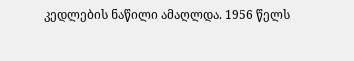კედლების ნაწილი ამაღლდა. 1956 წელს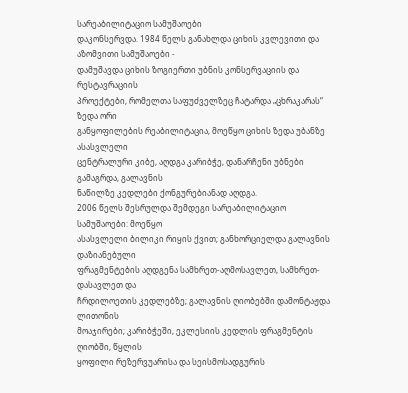სარეაბილიტაციო სამუშაოები
დაკონსერვდა. 1984 წელს განახლდა ციხის კვლევითი და აზომვითი სამუშაოები -
დამუშავდა ციხის ზოგიერთი უბნის კონსერვაციის და რესტავრაციის
პროექტები, რომელთა საფუძველზეც ჩატარდა „ცხრაკარას“ ზედა ორი
განყოფილების რეაბილიტაცია, მოეწყო ციხის ზედა უბანზე ასასვლელი
ცენტრალური კიბე, აღდგა კარიბჭე, დანარჩენი უბნები გამაგრდა, გალავნის
ნაწილზე კედლები ქონგურებიანად აღდგა.
2006 წელს შესრულდა შემდეგი სარეაბილიტაციო სამუშაოები: მოეწყო
ასასვლელი ბილიკი რიყის ქვით; განხორციელდა გალავნის დაზიანებული
ფრაგმენტების აღდგენა სამხრეთ-აღმოსავლეთ, სამხრეთ-დასავლეთ და
ჩრდილოეთის კედლებზე; გალავნის ღიობებში დამონტაჟდა ლითონის
მოაჯირები; კარიბჭეში, ეკლესიის კედლის ფრაგმენტის ღიობში, წყლის
ყოფილი რეზერვუარისა და სეისმოსადგურის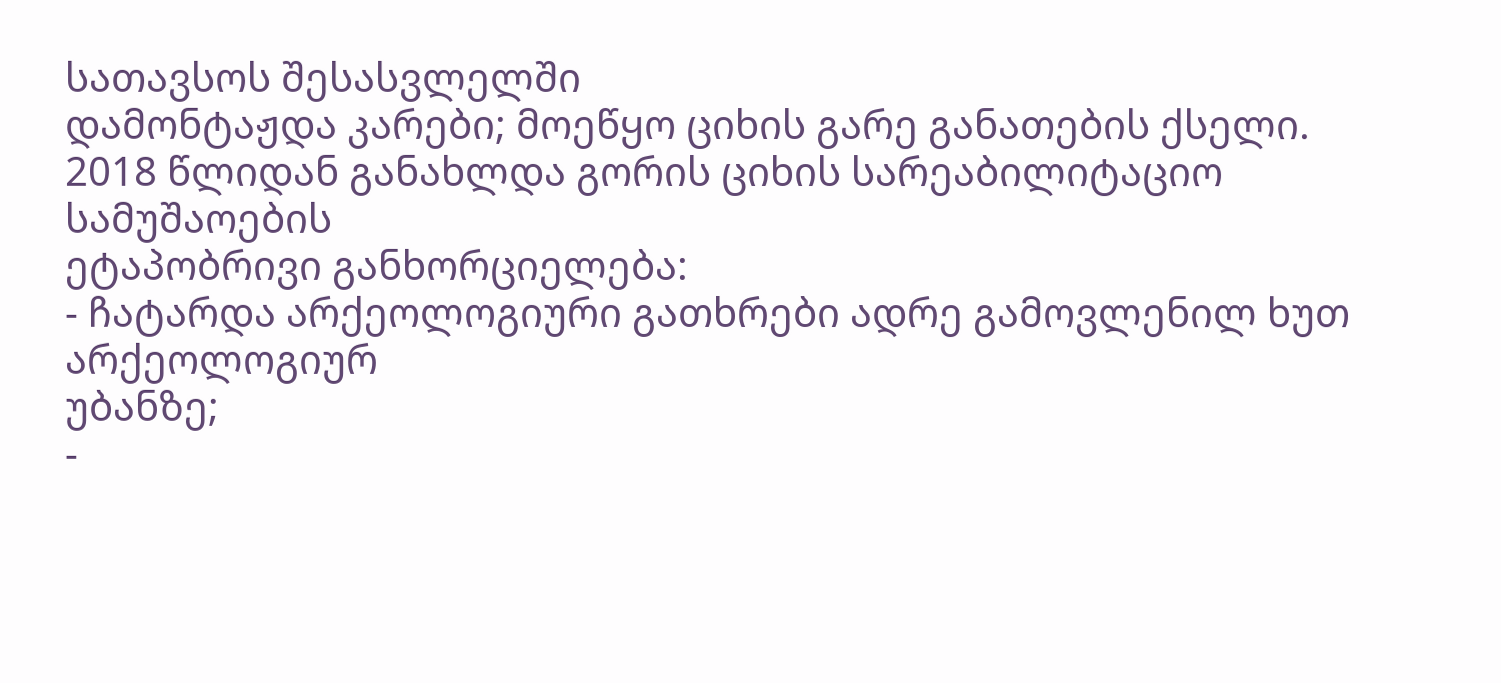სათავსოს შესასვლელში
დამონტაჟდა კარები; მოეწყო ციხის გარე განათების ქსელი.
2018 წლიდან განახლდა გორის ციხის სარეაბილიტაციო სამუშაოების
ეტაპობრივი განხორციელება:
- ჩატარდა არქეოლოგიური გათხრები ადრე გამოვლენილ ხუთ არქეოლოგიურ
უბანზე;
-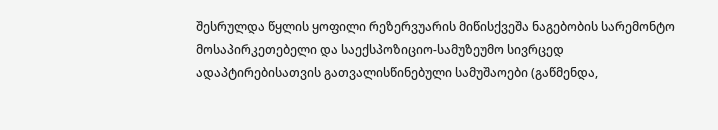შესრულდა წყლის ყოფილი რეზერვუარის მიწისქვეშა ნაგებობის სარემონტო
მოსაპირკეთებელი და საექსპოზიციო-სამუზეუმო სივრცედ
ადაპტირებისათვის გათვალისწინებული სამუშაოები (გაწმენდა,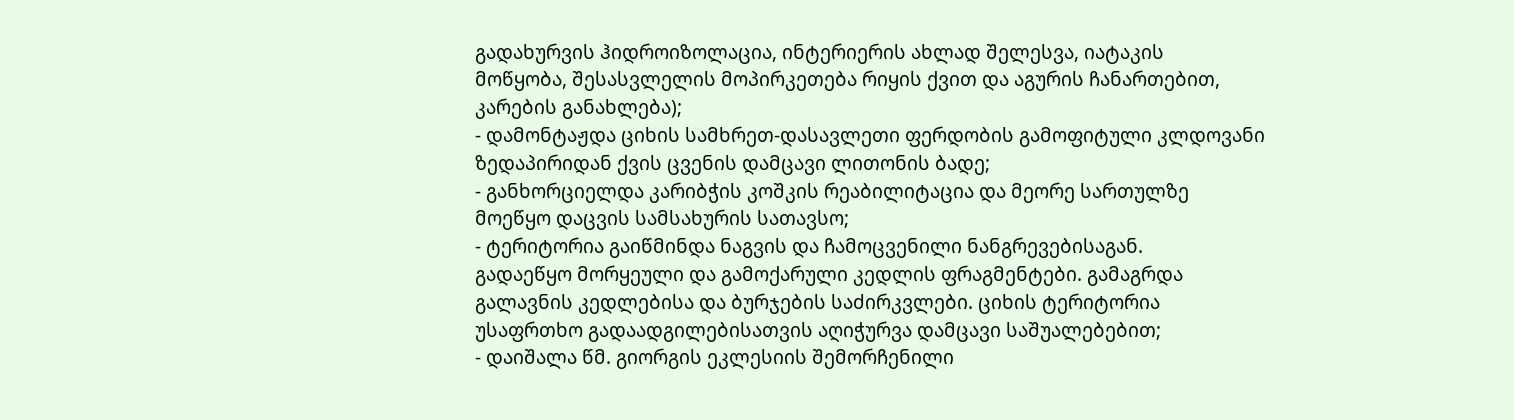გადახურვის ჰიდროიზოლაცია, ინტერიერის ახლად შელესვა, იატაკის
მოწყობა, შესასვლელის მოპირკეთება რიყის ქვით და აგურის ჩანართებით,
კარების განახლება);
- დამონტაჟდა ციხის სამხრეთ-დასავლეთი ფერდობის გამოფიტული კლდოვანი
ზედაპირიდან ქვის ცვენის დამცავი ლითონის ბადე;
- განხორციელდა კარიბჭის კოშკის რეაბილიტაცია და მეორე სართულზე
მოეწყო დაცვის სამსახურის სათავსო;
- ტერიტორია გაიწმინდა ნაგვის და ჩამოცვენილი ნანგრევებისაგან.
გადაეწყო მორყეული და გამოქარული კედლის ფრაგმენტები. გამაგრდა
გალავნის კედლებისა და ბურჯების საძირკვლები. ციხის ტერიტორია
უსაფრთხო გადაადგილებისათვის აღიჭურვა დამცავი საშუალებებით;
- დაიშალა წმ. გიორგის ეკლესიის შემორჩენილი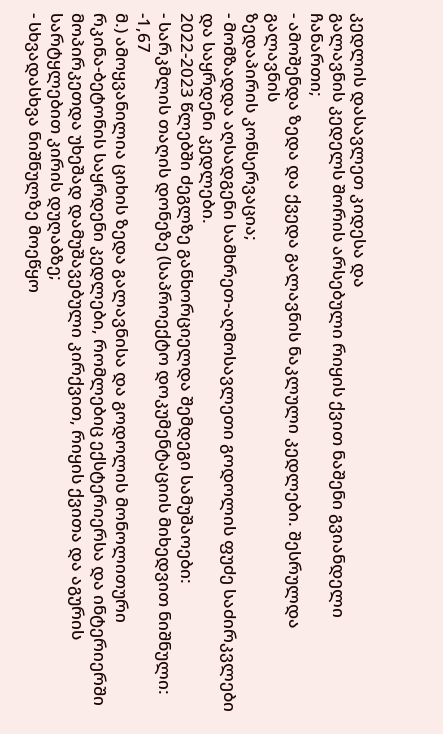კედლის დასავლეთ კიდესა და
გალავნის კედელს შორის არსებული რიყის ქვით ნაშენი გვიანდელი
ჩანართი;
- ამოშენდა ზედა და ქვედა გალავნის ნაკლული კედლები. შესრულდა გალავნის
ზედაპირის კონსერვაცია;
- მომზადდა აღსადგენი სამხრეთ-აღმოსავლეთი გოდოლის ფუძე საძირკვლები
და საყრდენი კედლები.
2022-2023 წლებში ძეგლზე განხორციელდა შემდეგი სამუშაოები:
- სარკმლის თაღის დონეზე (საპროექტო დოკუმენტაციის მიხედვით ნიშნული: -1,67
მ.) ამოყვანილია ციხის ზედა გალავნისა და გოდოლის მონოლითური
რკინა-ბეტონის საყრდენი კედლები, რომლებიც ექსტერიერსა და ინტერიერში
მოპირკეთდა უხეშად დამუშავებული კირქვით, რიყის ქვითა და აგურის
სარტყლებით კირის დუღაბზე;
- სხვადასხვა ნიშნულზე მოეწყო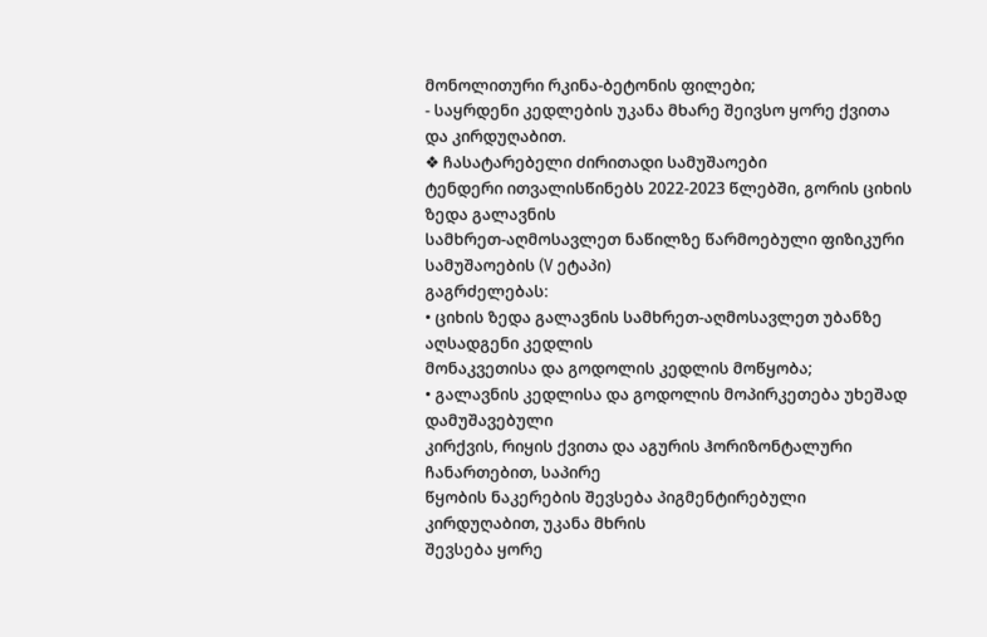მონოლითური რკინა-ბეტონის ფილები;
- საყრდენი კედლების უკანა მხარე შეივსო ყორე ქვითა და კირდუღაბით.
❖ ჩასატარებელი ძირითადი სამუშაოები
ტენდერი ითვალისწინებს 2022-2023 წლებში, გორის ციხის ზედა გალავნის
სამხრეთ-აღმოსავლეთ ნაწილზე წარმოებული ფიზიკური სამუშაოების (V ეტაპი)
გაგრძელებას:
• ციხის ზედა გალავნის სამხრეთ-აღმოსავლეთ უბანზე აღსადგენი კედლის
მონაკვეთისა და გოდოლის კედლის მოწყობა;
• გალავნის კედლისა და გოდოლის მოპირკეთება უხეშად დამუშავებული
კირქვის, რიყის ქვითა და აგურის ჰორიზონტალური ჩანართებით, საპირე
წყობის ნაკერების შევსება პიგმენტირებული კირდუღაბით, უკანა მხრის
შევსება ყორე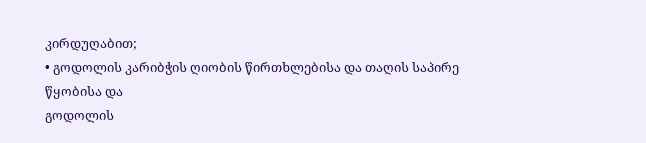კირდუღაბით;
• გოდოლის კარიბჭის ღიობის წირთხლებისა და თაღის საპირე წყობისა და
გოდოლის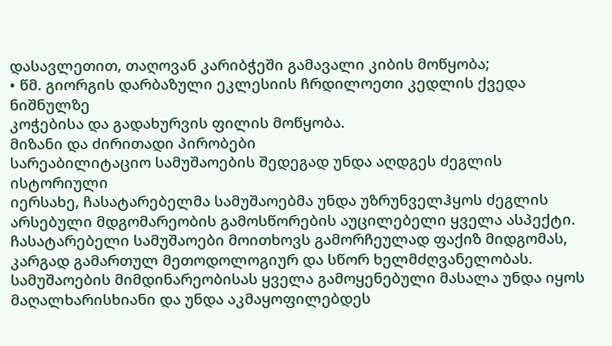დასავლეთით, თაღოვან კარიბჭეში გამავალი კიბის მოწყობა;
• წმ. გიორგის დარბაზული ეკლესიის ჩრდილოეთი კედლის ქვედა ნიშნულზე
კოჭებისა და გადახურვის ფილის მოწყობა.
მიზანი და ძირითადი პირობები
სარეაბილიტაციო სამუშაოების შედეგად უნდა აღდგეს ძეგლის ისტორიული
იერსახე, ჩასატარებელმა სამუშაოებმა უნდა უზრუნველჰყოს ძეგლის
არსებული მდგომარეობის გამოსწორების აუცილებელი ყველა ასპექტი.
ჩასატარებელი სამუშაოები მოითხოვს გამორჩეულად ფაქიზ მიდგომას,
კარგად გამართულ მეთოდოლოგიურ და სწორ ხელმძღვანელობას.
სამუშაოების მიმდინარეობისას ყველა გამოყენებული მასალა უნდა იყოს
მაღალხარისხიანი და უნდა აკმაყოფილებდეს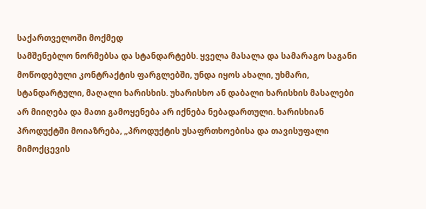საქართველოში მოქმედ
სამშენებლო ნორმებსა და სტანდარტებს. ყველა მასალა და სამარაგო საგანი
მოწოდებული კონტრაქტის ფარგლებში, უნდა იყოს ახალი, უხმარი,
სტანდარტული, მაღალი ხარისხის. უხარისხო ან დაბალი ხარისხის მასალები
არ მიიღება და მათი გამოყენება არ იქნება ნებადართული. ხარისხიან
პროდუქტში მოიაზრება, „პროდუქტის უსაფრთხოებისა და თავისუფალი
მიმოქცევის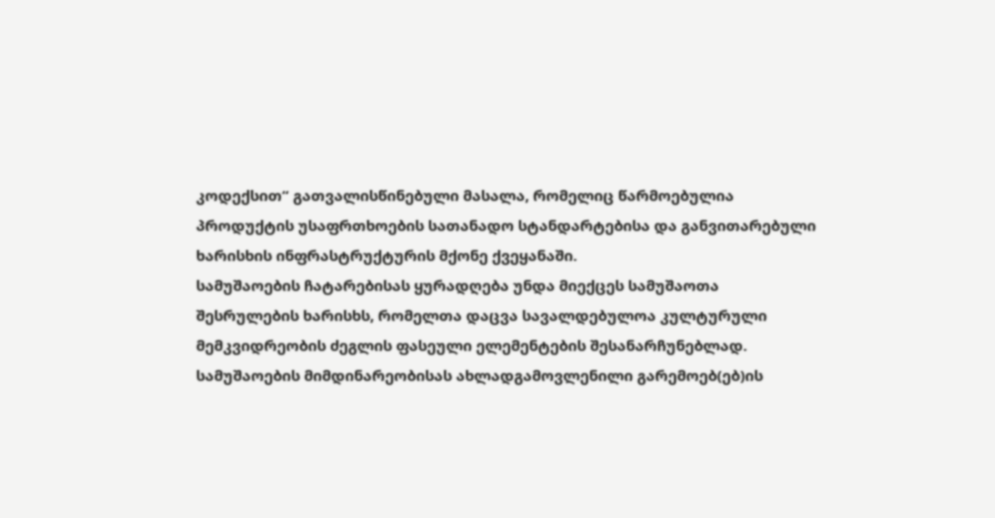კოდექსით“ გათვალისწინებული მასალა, რომელიც წარმოებულია
პროდუქტის უსაფრთხოების სათანადო სტანდარტებისა და განვითარებული
ხარისხის ინფრასტრუქტურის მქონე ქვეყანაში.
სამუშაოების ჩატარებისას ყურადღება უნდა მიექცეს სამუშაოთა
შესრულების ხარისხს, რომელთა დაცვა სავალდებულოა კულტურული
მემკვიდრეობის ძეგლის ფასეული ელემენტების შესანარჩუნებლად.
სამუშაოების მიმდინარეობისას ახლადგამოვლენილი გარემოებ(ებ)ის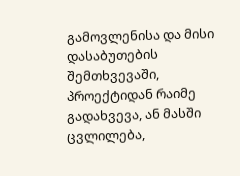გამოვლენისა და მისი დასაბუთების შემთხვევაში, პროექტიდან რაიმე
გადახვევა, ან მასში ცვლილება,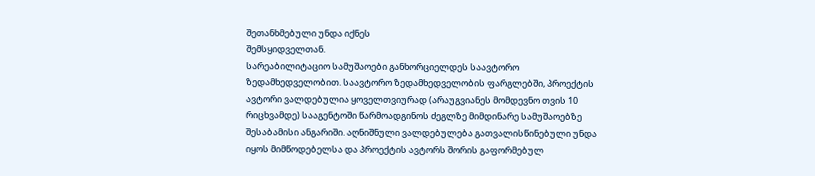შეთანხმებული უნდა იქნეს
შემსყიდველთან.
სარეაბილიტაციო სამუშაოები განხორციელდეს საავტორო
ზედამხედველობით. საავტორო ზედამხედველობის ფარგლებში, პროექტის
ავტორი ვალდებულია ყოველთვიურად (არაუგვიანეს მომდევნო თვის 10
რიცხვამდე) სააგენტოში წარმოადგინოს ძეგლზე მიმდინარე სამუშაოებზე
შესაბამისი ანგარიში. აღნიშნული ვალდებულება გათვალისწინებული უნდა
იყოს მიმწოდებელსა და პროექტის ავტორს შორის გაფორმებულ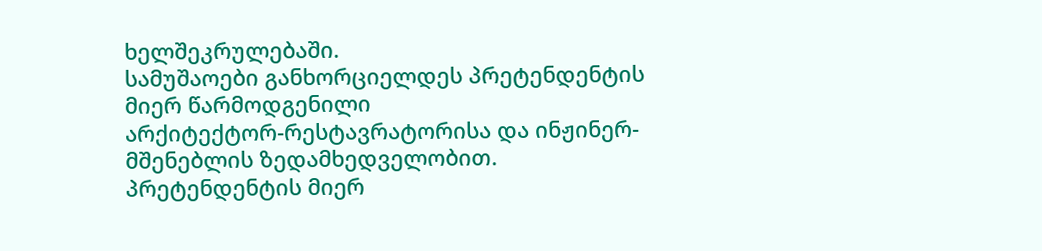ხელშეკრულებაში.
სამუშაოები განხორციელდეს პრეტენდენტის მიერ წარმოდგენილი
არქიტექტორ-რესტავრატორისა და ინჟინერ-მშენებლის ზედამხედველობით.
პრეტენდენტის მიერ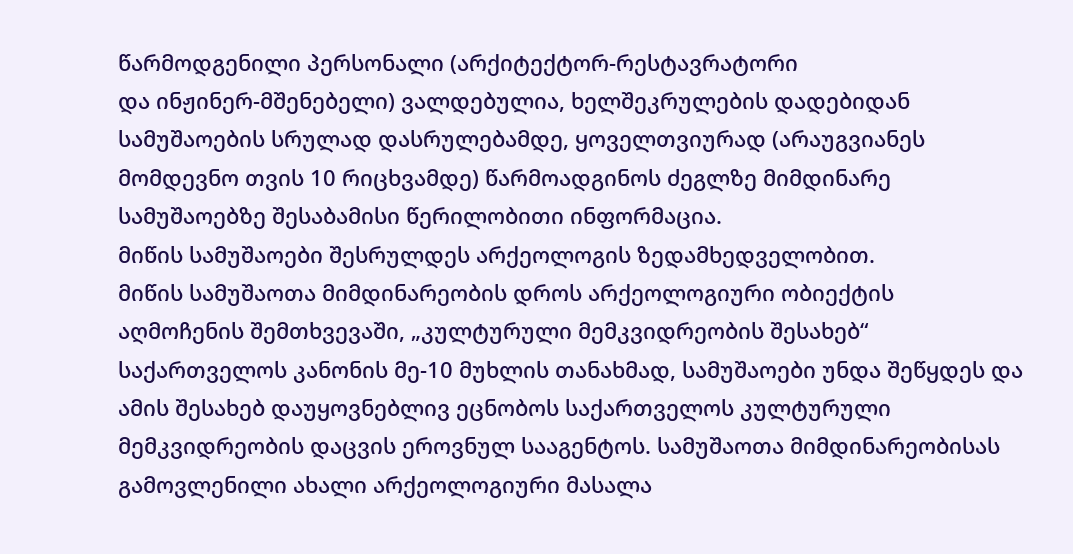წარმოდგენილი პერსონალი (არქიტექტორ-რესტავრატორი
და ინჟინერ-მშენებელი) ვალდებულია, ხელშეკრულების დადებიდან
სამუშაოების სრულად დასრულებამდე, ყოველთვიურად (არაუგვიანეს
მომდევნო თვის 10 რიცხვამდე) წარმოადგინოს ძეგლზე მიმდინარე
სამუშაოებზე შესაბამისი წერილობითი ინფორმაცია.
მიწის სამუშაოები შესრულდეს არქეოლოგის ზედამხედველობით.
მიწის სამუშაოთა მიმდინარეობის დროს არქეოლოგიური ობიექტის
აღმოჩენის შემთხვევაში, „კულტურული მემკვიდრეობის შესახებ“
საქართველოს კანონის მე-10 მუხლის თანახმად, სამუშაოები უნდა შეწყდეს და
ამის შესახებ დაუყოვნებლივ ეცნობოს საქართველოს კულტურული
მემკვიდრეობის დაცვის ეროვნულ სააგენტოს. სამუშაოთა მიმდინარეობისას
გამოვლენილი ახალი არქეოლოგიური მასალა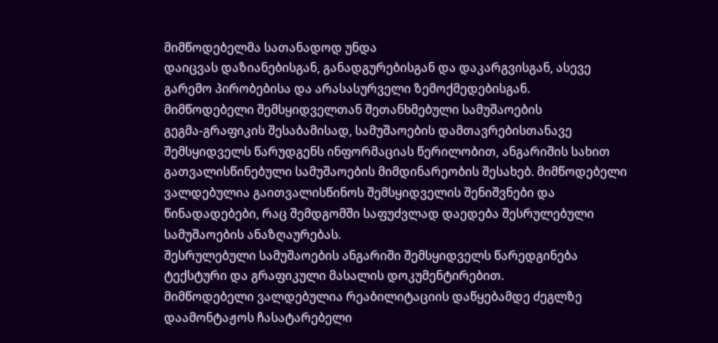მიმწოდებელმა სათანადოდ უნდა
დაიცვას დაზიანებისგან, განადგურებისგან და დაკარგვისგან, ასევე
გარემო პირობებისა და არასასურველი ზემოქმედებისგან.
მიმწოდებელი შემსყიდველთან შეთანხმებული სამუშაოების
გეგმა-გრაფიკის შესაბამისად, სამუშაოების დამთავრებისთანავე
შემსყიდველს წარუდგენს ინფორმაციას წერილობით, ანგარიშის სახით
გათვალისწინებული სამუშაოების მიმდინარეობის შესახებ. მიმწოდებელი
ვალდებულია გაითვალისწინოს შემსყიდველის შენიშვნები და
წინადადებები, რაც შემდგომში საფუძვლად დაედება შესრულებული
სამუშაოების ანაზღაურებას.
შესრულებული სამუშაოების ანგარიში შემსყიდველს წარედგინება
ტექსტური და გრაფიკული მასალის დოკუმენტირებით.
მიმწოდებელი ვალდებულია რეაბილიტაციის დაწყებამდე ძეგლზე
დაამონტაჟოს ჩასატარებელი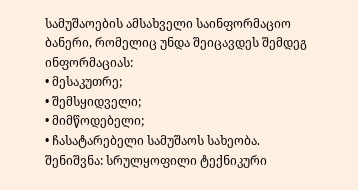სამუშაოების ამსახველი საინფორმაციო
ბანერი, რომელიც უნდა შეიცავდეს შემდეგ ინფორმაციას:
• მესაკუთრე;
• შემსყიდველი;
• მიმწოდებელი;
• ჩასატარებელი სამუშაოს სახეობა.
შენიშვნა: სრულყოფილი ტექნიკური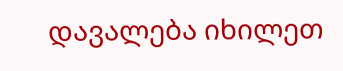დავალება იხილეთ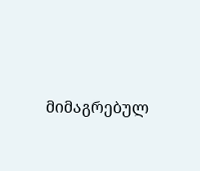მიმაგრებულ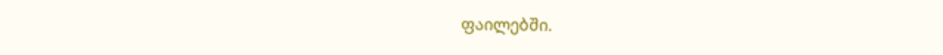ფაილებში.